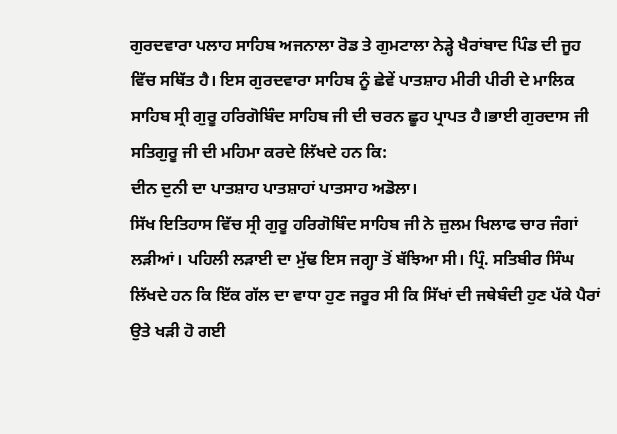ਗੁਰਦਵਾਰਾ ਪਲਾਹ ਸਾਹਿਬ ਅਜਨਾਲਾ ਰੋਡ ਤੇ ਗੁਮਟਾਲਾ ਨੇੜ੍ਹੇ ਖੈਰਾਂਬਾਦ ਪਿੰਡ ਦੀ ਜੂਹ ਵਿੱਚ ਸਥਿੱਤ ਹੈ। ਇਸ ਗੁਰਦਵਾਰਾ ਸਾਹਿਬ ਨੂੰ ਛੇਵੇਂ ਪਾਤਸ਼ਾਹ ਮੀਰੀ ਪੀਰੀ ਦੇ ਮਾਲਿਕ ਸਾਹਿਬ ਸ੍ਰੀ ਗੁਰੂ ਹਰਿਗੋਬਿੰਦ ਸਾਹਿਬ ਜੀ ਦੀ ਚਰਨ ਛੂਹ ਪ੍ਰਾਪਤ ਹੈ।ਭਾਈ ਗੁਰਦਾਸ ਜੀ ਸਤਿਗੁਰੂ ਜੀ ਦੀ ਮਹਿਮਾ ਕਰਦੇ ਲਿੱਖਦੇ ਹਨ ਕਿ:
ਦੀਨ ਦੁਨੀ ਦਾ ਪਾਤਸ਼ਾਹ ਪਾਤਸ਼ਾਹਾਂ ਪਾਤਸਾਹ ਅਡੋਲਾ।
ਸਿੱਖ ਇਤਿਹਾਸ ਵਿੱਚ ਸ੍ਰੀ ਗੁਰੂ ਹਰਿਗੋਬਿੰਦ ਸਾਹਿਬ ਜੀ ਨੇ ਜ਼ੁਲਮ ਖਿਲਾਫ ਚਾਰ ਜੰਗਾਂ ਲੜੀਆਂ। ਪਹਿਲੀ ਲੜਾਈ ਦਾ ਮੁੱਢ ਇਸ ਜਗ੍ਹਾ ਤੋਂ ਬੱਝਿਆ ਸੀ। ਪ੍ਰਿੰ. ਸਤਿਬੀਰ ਸਿੰਘ ਲਿੱਖਦੇ ਹਨ ਕਿ ਇੱਕ ਗੱਲ ਦਾ ਵਾਧਾ ਹੁਣ ਜਰੂਰ ਸੀ ਕਿ ਸਿੱਖਾਂ ਦੀ ਜਥੇਬੰਦੀ ਹੁਣ ਪੱਕੇ ਪੈਰਾਂ ਉਤੇ ਖੜੀ ਹੋ ਗਈ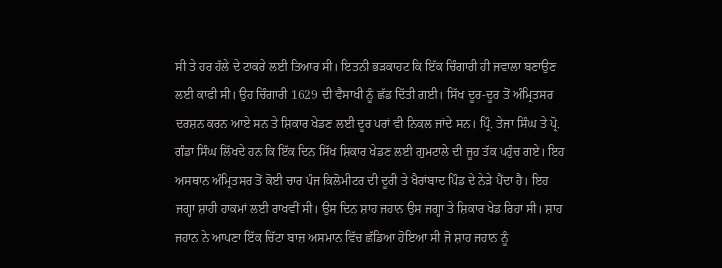ਸੀ ਤੇ ਹਰ ਹੱਲੇ ਦੇ ਟਾਕਰੇ ਲਈ ਤਿਆਰ ਸੀ। ਇਤਨੀ ਭੜਕਾਹਟ ਕਿ ਇੱਕ ਚਿੰਗਾਰੀ ਹੀ ਜਵਾਲਾ ਬਣਾਉਣ ਲਈ ਕਾਫੀ ਸੀ। ਉਹ ਚਿੰਗਾਰੀ 1629 ਦੀ ਵੈਸਾਖੀ ਨੂੰ ਛੱਡ ਦਿੱਤੀ ਗਈ। ਸਿੱਖ ਦੂਰ-ਦੂਰ ਤੋਂ ਅੰਮ੍ਰਿਤਸਰ ਦਰਸ਼ਨ ਕਰਨ ਆਏ ਸਨ ਤੇ ਸ਼ਿਕਾਰ ਖੇਡਣ ਲਈ ਦੂਰ ਪਰਾਂ ਵੀ ਨਿਕਲ ਜਾਂਦੇ ਸਨ। ਪ੍ਰਿੰ. ਤੇਜਾ ਸਿੰਘ ਤੇ ਪ੍ਰੋ. ਗੰਡਾ ਸਿੰਘ ਲਿੱਖਦੇ ਹਨ ਕਿ ਇੱਕ ਦਿਨ ਸਿੱਖ ਸ਼ਿਕਾਰ ਖੇਡਣ ਲਈ ਗੁਮਟਾਲੇ ਦੀ ਜੂਹ ਤੱਕ ਪਹੁੰਚ ਗਏ। ਇਹ ਅਸਥਾਨ ਅੰਮ੍ਰਿਤਸਰ ਤੋਂ ਕੋਈ ਚਾਰ ਪੰਜ ਕਿਲੋਮੀਟਰ ਦੀ ਦੂਰੀ ਤੇ ਖੈਰਾਂਬਾਦ ਪਿੰਡ ਦੇ ਨੇੜੇ ਪੈਂਦਾ ਹੈ। ਇਹ ਜਗ੍ਹਾ ਸ਼ਾਹੀ ਹਾਕਮਾਂ ਲਈ ਰਾਖਵੀਂ ਸੀ। ਉਸ ਦਿਨ ਸ਼ਾਹ ਜਹਾਨ ਉਸ ਜਗ੍ਹਾ ਤੇ ਸ਼ਿਕਾਰ ਖੇਡ ਰਿਹਾ ਸੀ। ਸ਼ਾਹ ਜਹਾਨ ਨੇ ਆਪਣਾ ਇੱਕ ਚਿੱਟਾ ਬਾਜ਼ ਅਸਮਾਨ ਵਿੱਚ ਛੱਡਿਆ ਹੋਇਆ ਸੀ ਜੋ ਸ਼ਾਹ ਜਹਾਨ ਨੂੰ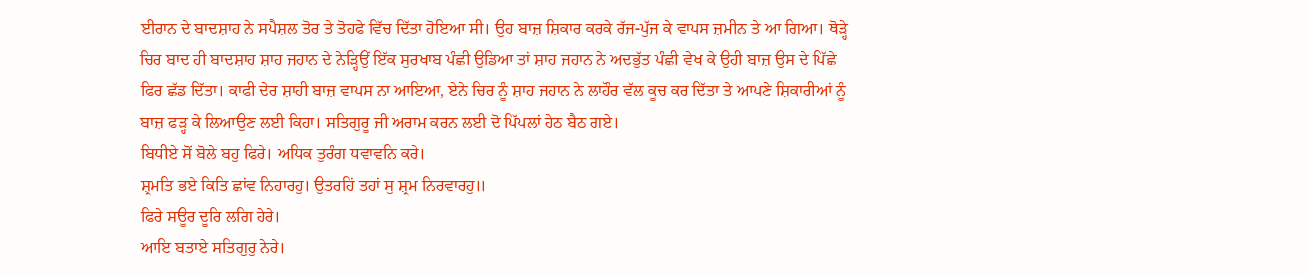ਈਰਾਨ ਦੇ ਬਾਦਸ਼ਾਹ ਨੇ ਸਪੈਸ਼ਲ ਤੋਰ ਤੇ ਤੋਹਫੇ ਵਿੱਚ ਦਿੱਤਾ ਹੋਇਆ ਸੀ। ਉਹ ਬਾਜ਼ ਸ਼ਿਕਾਰ ਕਰਕੇ ਰੱਜ-ਪੁੱਜ ਕੇ ਵਾਪਸ ਜ਼ਮੀਨ ਤੇ ਆ ਗਿਆ। ਥੋੜ੍ਹੇ ਚਿਰ ਬਾਦ ਹੀ ਬਾਦਸ਼ਾਹ ਸ਼ਾਹ ਜਹਾਨ ਦੇ ਨੇੜ੍ਹਿਉਂ ਇੱਕ ਸੁਰਖਾਬ ਪੰਛੀ ਉਡਿਆ ਤਾਂ ਸ਼ਾਹ ਜਹਾਨ ਨੇ ਅਦਭੁੱਤ ਪੰਛੀ ਵੇਖ ਕੇ ਉਹੀ ਬਾਜ਼ ਉਸ ਦੇ ਪਿੱਛੇ ਫਿਰ ਛੱਡ ਦਿੱਤਾ। ਕਾਫੀ ਦੇਰ ਸ਼ਾਹੀ ਬਾਜ਼ ਵਾਪਸ ਨਾ ਆਇਆ, ਏਨੇ ਚਿਰ ਨੂੰ ਸ਼ਾਹ ਜਹਾਨ ਨੇ ਲਾਹੌਰ ਵੱਲ ਕੂਚ ਕਰ ਦਿੱਤਾ ਤੇ ਆਪਣੇ ਸ਼ਿਕਾਰੀਆਂ ਨੂੰ ਬਾਜ਼ ਫੜ੍ਹ ਕੇ ਲਿਆਉਣ ਲਈ ਕਿਹਾ। ਸਤਿਗੁਰੂ ਜੀ ਅਰਾਮ ਕਰਨ ਲਈ ਦੋ ਪਿੱਪਲਾਂ ਹੇਠ ਬੈਠ ਗਏ।
ਬਿਧੀਏ ਸੋਂ ਬੋਲੇ ਬਹੁ ਫਿਰੇ। ਅਧਿਕ ਤੁਰੰਗ ਧਵਾਵਨਿ ਕਰੇ।
ਸ਼੍ਰਮਤਿ ਭਏ ਕਿਤਿ ਛਾਂਵ ਨਿਹਾਰਹੁ। ਉਤਰਹਿਂ ਤਹਾਂ ਸੁ ਸ਼੍ਰਮ ਨਿਰਵਾਰਹੁ॥
ਫਿਰੇ ਸਊਰ ਦੂਰਿ ਲਗਿ ਹੇਰੇ।
ਆਇ ਬਤਾਏ ਸਤਿਗੁਰੁ ਨੇਰੇ।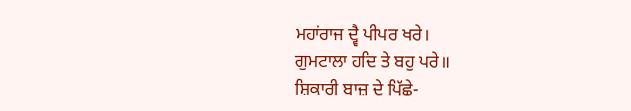ਮਹਾਂਰਾਜ ਦ੍ਵੈ ਪੀਪਰ ਖਰੇ।
ਗੁਮਟਾਲਾ ਹਦਿ ਤੇ ਬਹੁ ਪਰੇ॥
ਸ਼ਿਕਾਰੀ ਬਾਜ਼ ਦੇ ਪਿੱਛੇ-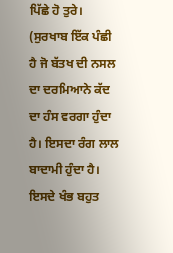ਪਿੱਛੇ ਹੋ ਤੁਰੇ। (ਸੁਰਖਾਬ ਇੱਕ ਪੰਛੀ ਹੈ ਜੋ ਬੱਤਖ ਦੀ ਨਸਲ ਦਾ ਦਰਮਿਆਨੇ ਕੱਦ ਦਾ ਹੰਸ ਵਰਗਾ ਹੁੰਦਾ ਹੈ। ਇਸਦਾ ਰੰਗ ਲਾਲ ਬਾਦਾਮੀ ਹੁੰਦਾ ਹੈ। ਇਸਦੇ ਖੰਭ ਬਹੁਤ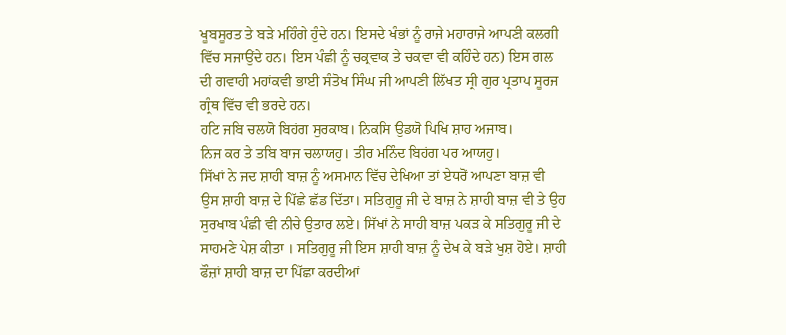ਖੂਬਸੂਰਤ ਤੇ ਬੜੇ ਮਹਿੰਗੇ ਹੁੰਦੇ ਹਨ। ਇਸਦੇ ਖੰਭਾਂ ਨੂੰ ਰਾਜੇ ਮਹਾਰਾਜੇ ਆਪਣੀ ਕਲਗੀ ਵਿੱਚ ਸਜਾਉਂਦੇ ਹਨ। ਇਸ ਪੰਛੀ ਨੂੰ ਚਕ੍ਰਵਾਕ ਤੇ ਚਕਵਾ ਵੀ ਕਹਿੰਦੇ ਹਨ) ਇਸ ਗਲ ਦੀ ਗਵਾਹੀ ਮਹਾਂਕਵੀ ਭਾਈ ਸੰਤੋਖ ਸਿੰਘ ਜੀ ਆਪਣੀ ਲਿੱਖਤ ਸ੍ਰੀ ਗੁਰ ਪ੍ਰਤਾਪ ਸੂਰਜ ਗ੍ਰੰਥ ਵਿੱਚ ਵੀ ਭਰਦੇ ਹਨ।
ਹਟਿ ਜਬਿ ਚਲਯੋ ਬਿਹਂਗ ਸੁਰਕਾਬ। ਨਿਕਸਿ ਉਡਯੋ ਪਿਖਿ ਸ਼ਾਹ ਅਜਾਬ।
ਨਿਜ ਕਰ ਤੇ ਤਬਿ ਬਾਜ ਚਲਾਯਹੁ। ਤੀਰ ਮਨਿੰਦ ਬਿਹਂਗ ਪਰ ਆਯਹੁ।
ਸਿੱਖਾਂ ਨੇ ਜਦ ਸ਼ਾਹੀ ਬਾਜ਼ ਨੂੰ ਅਸਮਾਨ ਵਿੱਚ ਦੇਖਿਆ ਤਾਂ ਏਧਰੋਂ ਆਪਣਾ ਬਾਜ਼ ਵੀ ਉਸ ਸ਼ਾਹੀ ਬਾਜ਼ ਦੇ ਪਿੱਛੇ ਛੱਡ ਦਿੱਤਾ। ਸਤਿਗੁਰੂ ਜੀ ਦੇ ਬਾਜ਼ ਨੇ ਸ਼ਾਹੀ ਬਾਜ਼ ਵੀ ਤੇ ਉਹ ਸੁਰਖਾਬ ਪੰਛੀ ਵੀ ਨੀਚੇ ਉਤਾਰ ਲਏ। ਸਿੱਖਾਂ ਨੇ ਸਾਹੀ ਬਾਜ਼ ਪਕੜ ਕੇ ਸਤਿਗੁਰੂ ਜੀ ਦੇ ਸਾਹਮਣੇ ਪੇਸ਼ ਕੀਤਾ । ਸਤਿਗੁਰੂ ਜੀ ਇਸ ਸ਼ਾਹੀ ਬਾਜ਼ ਨੂੰ ਦੇਖ ਕੇ ਬੜੇ ਖੁਸ਼ ਹੋਏ। ਸ਼ਾਹੀ ਫੌਜ਼ਾਂ ਸ਼ਾਹੀ ਬਾਜ਼ ਦਾ ਪਿੱਛਾ ਕਰਦੀਆਂ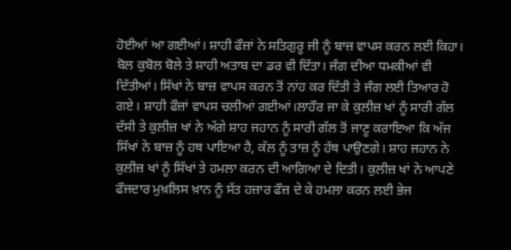ਹੋਈਆਂ ਆ ਗਈਆਂ। ਸ਼ਾਹੀ ਫੌਜ਼ਾਂ ਨੇ ਸਤਿਗੁਰੂ ਜੀ ਨੂੰ ਬਾਜ਼ ਵਾਪਸ ਕਰਨ ਲਈ ਕਿਹਾ। ਬੋਲ ਕੁਬੋਲ ਬੋਲੇ ਤੇ ਸ਼ਾਹੀ ਅਤਾਬ ਦਾ ਡਰ ਵੀ ਦਿੱਤਾ। ਜੰਗ ਦੀਆ ਧਮਕੀਆਂ ਵੀ ਦਿੱਤੀਆਂ। ਸਿੱਖਾਂ ਨੇ ਬਾਜ਼ ਵਾਪਸ ਕਰਨ ਤੋਂ ਨਾਂਹ ਕਰ ਦਿੱਤੀ ਤੇ ਜੰਗ ਲਈ ਤਿਆਰ ਹੋ ਗਏ। ਸ਼ਾਹੀ ਫੌਜ਼ਾਂ ਵਾਪਸ ਚਲੀਆਂ ਗਈਆਂ।ਲਾਹੌਰ ਜਾ ਕੇ ਕੁਲੀਜ਼ ਖਾਂ ਨੂੰ ਸਾਰੀ ਗੱਲ ਦੱਸੀ ਤੇ ਕੁਲੀਜ਼ ਖਾਂ ਨੇ ਅੱਗੇ ਸ਼ਾਹ ਜਹਾਨ ਨੂੰ ਸਾਰੀ ਗੱਲ ਤੋਂ ਜਾਣੂ ਕਰਾਇਆ ਕਿ ਅੱਜ ਸਿੱਖਾਂ ਨੇ ਬਾਜ਼ ਨੂੰ ਹਥ ਪਾਇਆ ਹੈ, ਕੱਲ ਨੂੰ ਤਾਜ਼ ਨੂੰ ਹੱਥ ਪਾਉਣਗੇ। ਸ਼ਾਹ ਜਹਾਨ ਨੇ ਕੁਲੀਜ਼ ਖਾਂ ਨੂੰ ਸਿੱਖਾਂ ਤੇ ਹਮਲਾ ਕਰਨ ਦੀ ਆਗਿਆ ਦੇ ਦਿਤੀ। ਕੁਲੀਜ਼ ਖਾਂ ਨੇ ਆਪਣੇ ਫੌਜਦਾਰ ਮੁਖ਼ਲਿਸ ਖ਼ਾਨ ਨੂੰ ਸੱਤ ਹਜ਼ਾਰ ਫੌਜ਼ ਦੇ ਕੇ ਹਮਲਾ ਕਰਨ ਲਈ ਭੇਜ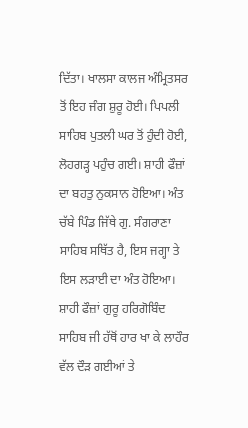ਦਿੱਤਾ। ਖਾਲਸਾ ਕਾਲਜ ਅੰਮ੍ਰਿਤਸਰ ਤੋਂ ਇਹ ਜੰਗ ਸ਼ੁਰੂ ਹੋਈ। ਪਿਪਲੀ ਸਾਹਿਬ ਪੁਤਲੀ ਘਰ ਤੋਂ ਹੁੰਦੀ ਹੋਈ, ਲੋਹਗੜ੍ਹ ਪਹੁੰਚ ਗਈ। ਸ਼ਾਹੀ ਫੌਜ਼ਾਂ ਦਾ ਬਹਤੁ ਨੁਕਸਾਨ ਹੋਇਆ। ਅੰਤ ਚੱਬੇ ਪਿੰਡ ਜਿੱਥੇ ਗੁ. ਸੰਗਰਾਣਾ ਸਾਹਿਬ ਸਥਿੱਤ ਹੈ, ਇਸ ਜਗ੍ਹਾ ਤੇ ਇਸ ਲੜਾਈ ਦਾ ਅੰਤ ਹੋਇਆ। ਸ਼ਾਹੀ ਫੌਜ਼ਾਂ ਗੁਰੂ ਹਰਿਗੋਬਿੰਦ ਸਾਹਿਬ ਜੀ ਹੱਥੋਂ ਹਾਰ ਖਾ ਕੇ ਲਾਹੌਰ ਵੱਲ ਦੌੜ ਗਈਆਂ ਤੇ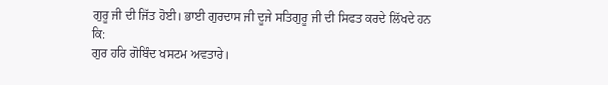ਗੁਰੂ ਜੀ ਦੀ ਜਿੱਤ ਹੋਈ। ਭਾਈ ਗੁਰਦਾਸ ਜੀ ਦੂਜੇ ਸਤਿਗੁਰੂ ਜੀ ਦੀ ਸਿਫਤ ਕਰਦੇ ਲਿੱਖਦੇ ਹਨ ਕਿ:
ਗੁਰ ਹਰਿ ਗੋਬਿੰਦ ਖਸਟਮ ਅਵਤਾਰੇ।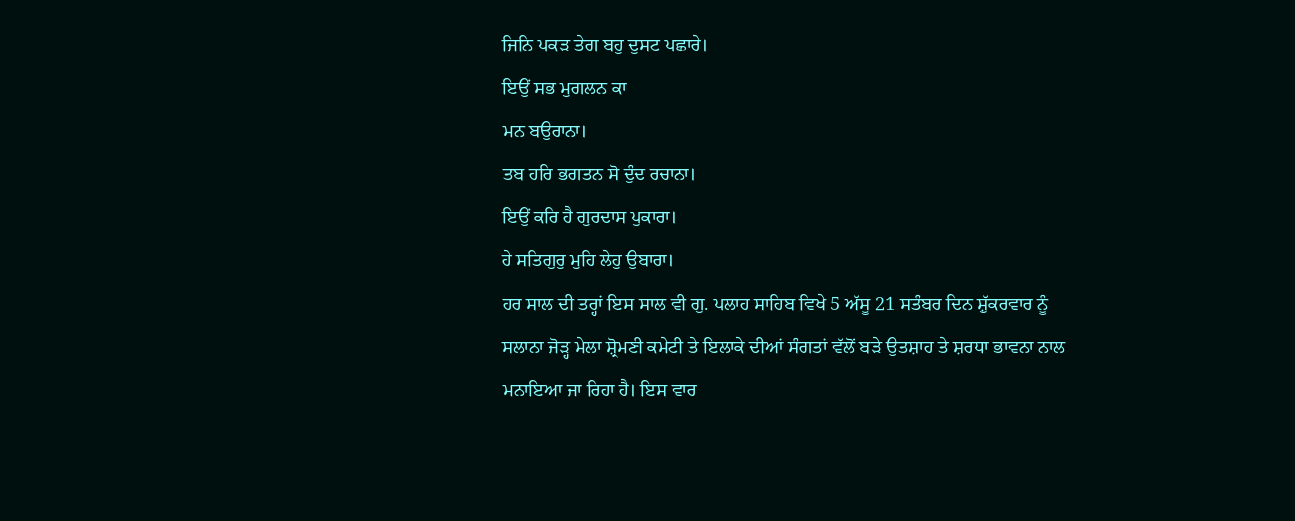ਜਿਨਿ ਪਕੜ ਤੇਗ ਬਹੁ ਦੁਸਟ ਪਛਾਰੇ।
ਇਉਂ ਸਭ ਮੁਗਲਨ ਕਾ
ਮਨ ਬਉਰਾਨਾ।
ਤਬ ਹਰਿ ਭਗਤਨ ਸੋ ਦੁੰਦ ਰਚਾਨਾ।
ਇਉਂ ਕਰਿ ਹੈ ਗੁਰਦਾਸ ਪੁਕਾਰਾ।
ਹੇ ਸਤਿਗੁਰੁ ਮੁਹਿ ਲੇਹੁ ਉਬਾਰਾ।
ਹਰ ਸਾਲ ਦੀ ਤਰ੍ਹਾਂ ਇਸ ਸਾਲ ਵੀ ਗੁ. ਪਲਾਹ ਸਾਹਿਬ ਵਿਖੇ 5 ਅੱਸੂ 21 ਸਤੰਬਰ ਦਿਨ ਸ਼ੁੱਕਰਵਾਰ ਨੂੰ ਸਲਾਨਾ ਜੋੜ੍ਹ ਮੇਲਾ ਸ਼੍ਰੋਮਣੀ ਕਮੇਟੀ ਤੇ ਇਲਾਕੇ ਦੀਆਂ ਸੰਗਤਾਂ ਵੱਲੋਂ ਬੜੇ ਉਤਸ਼ਾਹ ਤੇ ਸ਼ਰਧਾ ਭਾਵਨਾ ਨਾਲ ਮਨਾਇਆ ਜਾ ਰਿਹਾ ਹੈ। ਇਸ ਵਾਰ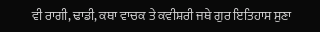ਵੀ ਰਾਗੀ, ਢਾਡੀ, ਕਥਾ ਵਾਚਕ ਤੇ ਕਵੀਸ਼ਰੀ ਜਥੇ ਗੁਰ ਇਤਿਹਾਸ ਸੁਣਾ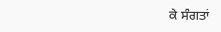ਕੇ ਸੰਗਤਾਂ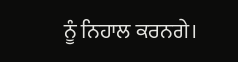ਨੂੰ ਨਿਹਾਲ ਕਰਨਗੇ।